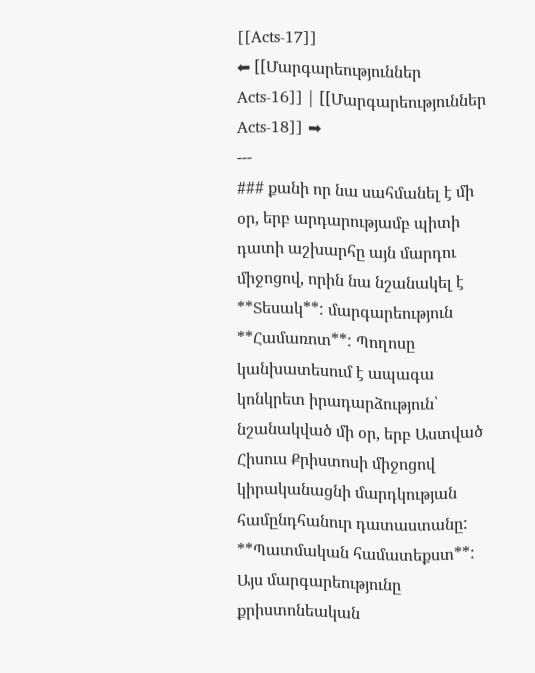[[Acts-17]]
⬅ [[Մարգարեություններ Acts-16]] | [[Մարգարեություններ Acts-18]] ➡
---
### քանի որ նա սահմանել է մի օր, երբ արդարությամբ պիտի դատի աշխարհը այն մարդու միջոցով, որին նա նշանակել է
**Տեսակ**: մարգարեություն
**Համառոտ**: Պողոսը կանխատեսում է ապագա կոնկրետ իրադարձություն՝ նշանակված մի օր, երբ Աստված Հիսուս Քրիստոսի միջոցով կիրականացնի մարդկության համընդհանուր դատաստանը:
**Պատմական համատեքստ**: Այս մարգարեությունը քրիստոնեական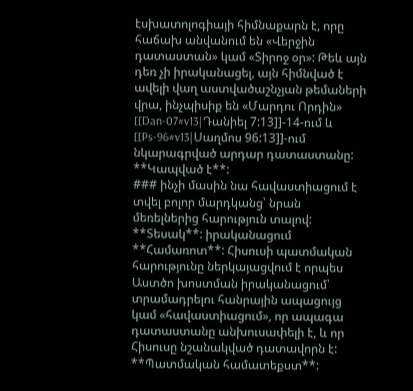էսխատոլոգիայի հիմնաքարն է, որը հաճախ անվանում են «Վերջին դատաստան» կամ «Տիրոջ օր»: Թեև այն դեռ չի իրականացել, այն հիմնված է ավելի վաղ աստվածաշնչյան թեմաների վրա, ինչպիսիք են «Մարդու Որդին» [[Dan-07#v13|Դանիել 7:13]]-14-ում և [[Ps-96#v13|Սաղմոս 96:13]]-ում նկարագրված արդար դատաստանը:
**Կապված է**:
### ինչի մասին նա հավաստիացում է տվել բոլոր մարդկանց՝ նրան մեռելներից հարություն տալով:
**Տեսակ**: իրականացում
**Համառոտ**: Հիսուսի պատմական հարությունը ներկայացվում է որպես Աստծո խոստման իրականացում՝ տրամադրելու հանրային ապացույց կամ «հավաստիացում», որ ապագա դատաստանը անխուսափելի է, և որ Հիսուսը նշանակված դատավորն է:
**Պատմական համատեքստ**: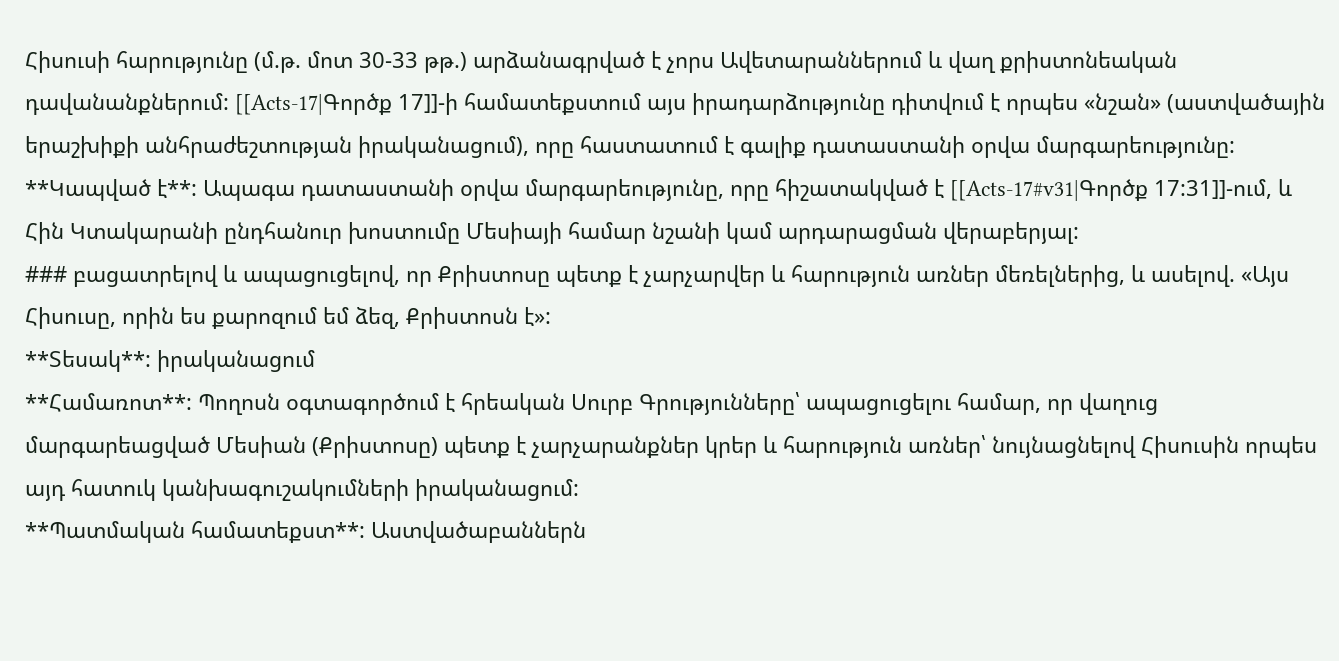Հիսուսի հարությունը (մ.թ. մոտ 30-33 թթ.) արձանագրված է չորս Ավետարաններում և վաղ քրիստոնեական դավանանքներում: [[Acts-17|Գործք 17]]-ի համատեքստում այս իրադարձությունը դիտվում է որպես «նշան» (աստվածային երաշխիքի անհրաժեշտության իրականացում), որը հաստատում է գալիք դատաստանի օրվա մարգարեությունը:
**Կապված է**: Ապագա դատաստանի օրվա մարգարեությունը, որը հիշատակված է [[Acts-17#v31|Գործք 17:31]]-ում, և Հին Կտակարանի ընդհանուր խոստումը Մեսիայի համար նշանի կամ արդարացման վերաբերյալ:
### բացատրելով և ապացուցելով, որ Քրիստոսը պետք է չարչարվեր և հարություն առներ մեռելներից, և ասելով. «Այս Հիսուսը, որին ես քարոզում եմ ձեզ, Քրիստոսն է»:
**Տեսակ**: իրականացում
**Համառոտ**: Պողոսն օգտագործում է հրեական Սուրբ Գրությունները՝ ապացուցելու համար, որ վաղուց մարգարեացված Մեսիան (Քրիստոսը) պետք է չարչարանքներ կրեր և հարություն առներ՝ նույնացնելով Հիսուսին որպես այդ հատուկ կանխագուշակումների իրականացում:
**Պատմական համատեքստ**: Աստվածաբաններն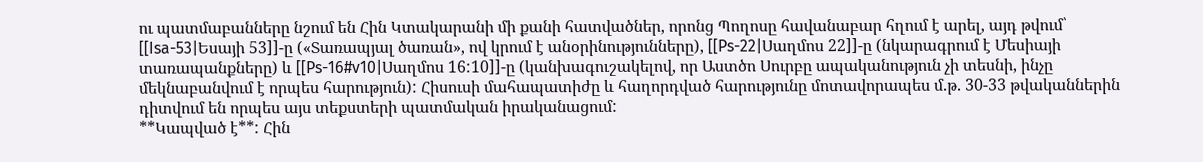ու պատմաբանները նշում են Հին Կտակարանի մի քանի հատվածներ, որոնց Պողոսը հավանաբար հղում է արել, այդ թվում՝ [[Isa-53|Եսայի 53]]-ը («Տառապյալ ծառան», ով կրում է անօրինությունները), [[Ps-22|Սաղմոս 22]]-ը (նկարագրում է Մեսիայի տառապանքները) և [[Ps-16#v10|Սաղմոս 16:10]]-ը (կանխագուշակելով, որ Աստծո Սուրբը ապականություն չի տեսնի, ինչը մեկնաբանվում է որպես հարություն): Հիսուսի մահապատիժը և հաղորդված հարությունը մոտավորապես մ.թ. 30-33 թվականներին դիտվում են որպես այս տեքստերի պատմական իրականացում:
**Կապված է**: Հին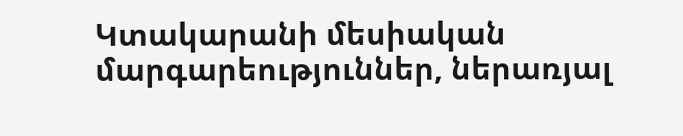Կտակարանի մեսիական մարգարեություններ, ներառյալ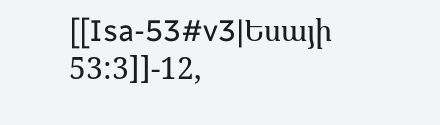[[Isa-53#v3|Եսայի 53:3]]-12,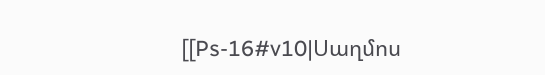[[Ps-16#v10|Սաղմոս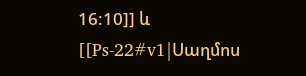16:10]] և [[Ps-22#v1|Սաղմոս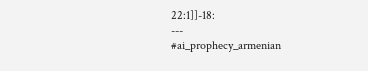22:1]]-18:
---
#ai_prophecy_armenian